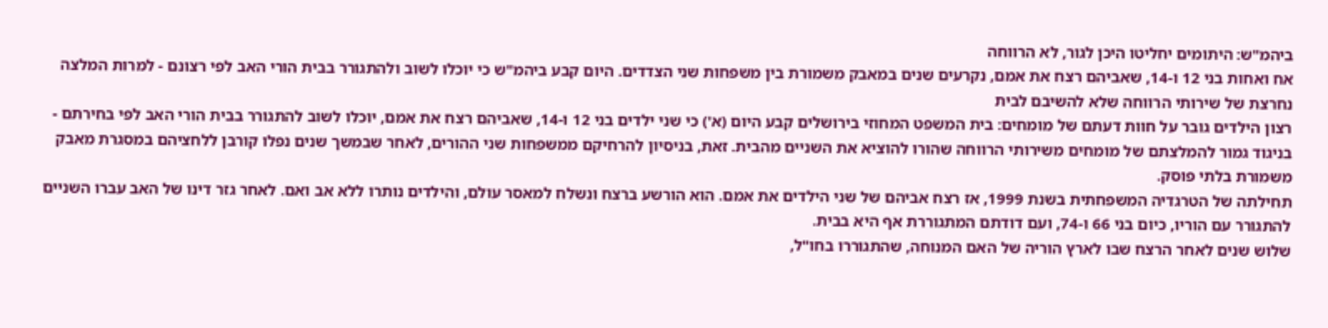ביהמ"ש: היתומים יחליטו היכן לגור, לא הרווחה
אח ואחות בני 12 ו-14, שאביהם רצח את אמם, נקרעים שנים במאבק משמורת בין משפחות שני הצדדים. היום קבע ביהמ"ש כי יוכלו לשוב ולהתגורר בבית הורי האב לפי רצונם - למרות המלצה נחרצת של שירותי הרווחה שלא להשיבם לבית
רצון הילדים גובר על חוות דעתם של מומחים: בית המשפט המחוזי בירושלים קבע היום (א') כי שני ילדים בני 12 ו-14, שאביהם רצח את אמם, יוכלו לשוב להתגורר בבית הורי האב לפי בחירתם - בניגוד גמור להמלצתם של מומחים משירותי הרווחה שהורו להוציא את השניים מהבית. זאת, בניסיון להרחיקם ממשפחות שני ההורים, לאחר שבמשך שנים נפלו קורבן ללחציהם במסגרת מאבק משמורת בלתי פוסק.
תחילתה של הטרגדיה המשפחתית בשנת 1999, אז רצח אביהם של שני הילדים את אמם. הוא הורשע ברצח ונשלח למאסר עולם, והילדים נותרו ללא אב ואם. לאחר גזר דינו של האב עברו השניים להתגורר עם הוריו, כיום בני 66 ו-74, ועם דודתם המתגוררת אף היא בבית.
שלוש שנים לאחר הרצח שבו לארץ הוריה של האם המנוחה, שהתגוררו בחו"ל,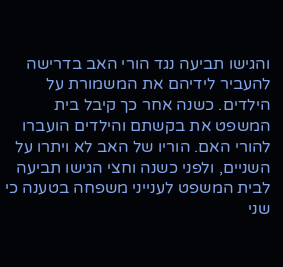והגישו תביעה נגד הורי האב בדרישה להעביר לידיהם את המשמורת על הילדים. כשנה אחר כך קיבל בית המשפט את בקשתם והילדים הועברו להורי האם. הוריו של האב לא ויתרו על השניים, ולפני כשנה וחצי הגישו תביעה לבית המשפט לענייני משפחה בטענה כי שני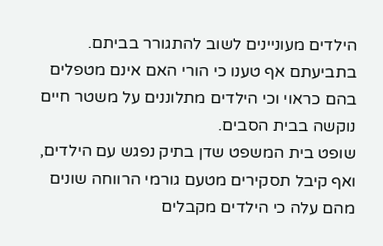הילדים מעוניינים לשוב להתגורר בביתם. בתביעתם אף טענו כי הורי האם אינם מטפלים בהם כראוי וכי הילדים מתלוננים על משטר חיים נוקשה בבית הסבים.
שופט בית המשפט שדן בתיק נפגש עם הילדים, ואף קיבל תסקירים מטעם גורמי הרווחה שונים מהם עלה כי הילדים מקבלים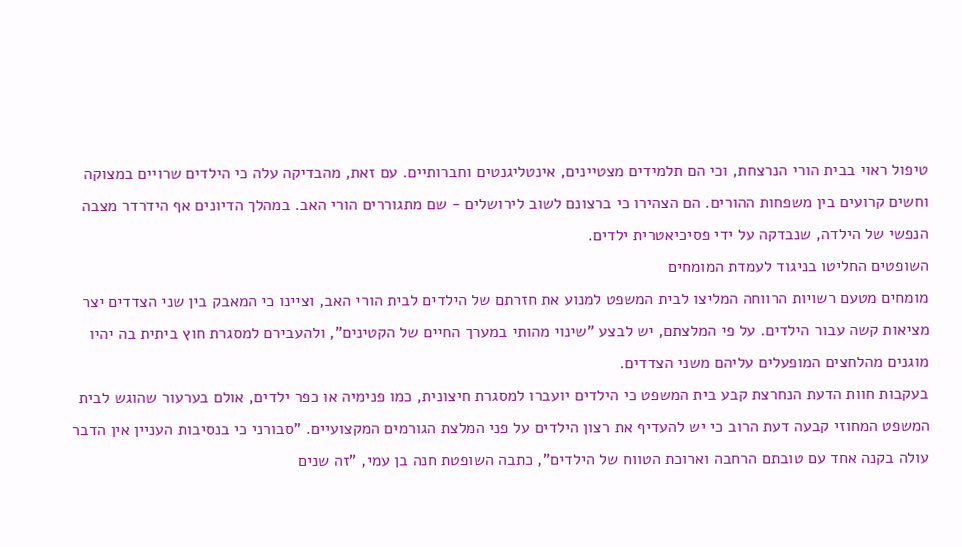טיפול ראוי בבית הורי הנרצחת, וכי הם תלמידים מצטיינים, אינטליגנטים וחברותיים. עם זאת, מהבדיקה עלה כי הילדים שרויים במצוקה וחשים קרועים בין משפחות ההורים. הם הצהירו כי ברצונם לשוב לירושלים - שם מתגוררים הורי האב. במהלך הדיונים אף הידרדר מצבה הנפשי של הילדה, שנבדקה על ידי פסיכיאטרית ילדים.
השופטים החליטו בניגוד לעמדת המומחים
מומחים מטעם רשויות הרווחה המליצו לבית המשפט למנוע את חזרתם של הילדים לבית הורי האב, וציינו כי המאבק בין שני הצדדים יצר מציאות קשה עבור הילדים. על פי המלצתם, יש לבצע "שינוי מהותי במערך החיים של הקטינים", ולהעבירם למסגרת חוץ ביתית בה יהיו מוגנים מהלחצים המופעלים עליהם משני הצדדים.
בעקבות חוות הדעת הנחרצת קבע בית המשפט כי הילדים יועברו למסגרת חיצונית, כמו פנימיה או כפר ילדים, אולם בערעור שהוגש לבית המשפט המחוזי קבעה דעת הרוב כי יש להעדיף את רצון הילדים על פני המלצת הגורמים המקצועיים. "סבורני כי בנסיבות העניין אין הדבר עולה בקנה אחד עם טובתם הרחבה וארוכת הטווח של הילדים", כתבה השופטת חנה בן עמי, "זה שנים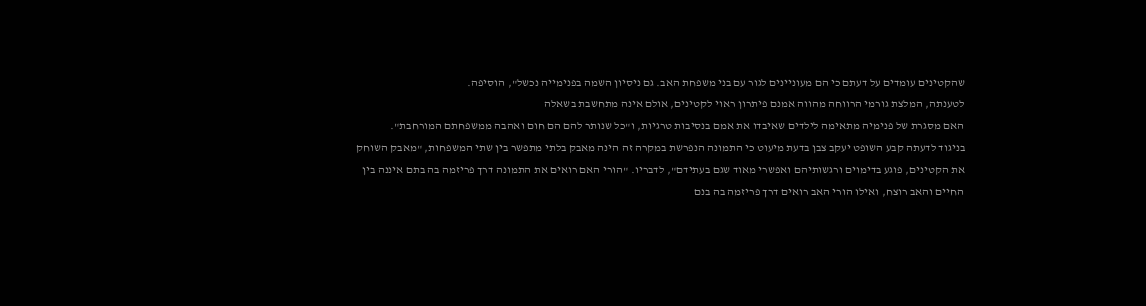שהקטינים עומדים על דעתם כי הם מעוניינים לגור עם בני משפחת האב. גם ניסיון השמה בפנימייה נכשל", הוסיפה.
לטענתה, המלצת גורמי הרווחה מהווה אמנם פיתרון ראוי לקטינים, אולם אינה מתחשבת בשאלה
האם מסגרת של פנימיה מתאימה לילדים שאיבדו את אמם בנסיבות טרגיות, ו"כל שנותר להם הם חום ואהבה ממשפחתם המורחבת".
בניגוד לדעתה קבע השופט יעקב צבן בדעת מיעוט כי התמונה הנפרשת במקרה זה הינה מאבק בלתי מתפשר בין שתי המשפחות, "מאבק השוחק את הקטינים, פוגע בדימוים ורגשותיהם ואפשרי מאוד שגם בעתידם", לדבריו. "הורי האם רואים את התמונה דרך פריזמה בה בתם איננה בין החיים והאב רוצח, ואילו הורי האב רואים דרך פריזמה בה בנם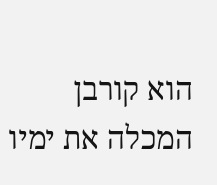הוא קורבן המכלה את ימיו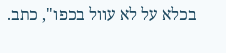בכלא על לא עוול בכפו", כתב.